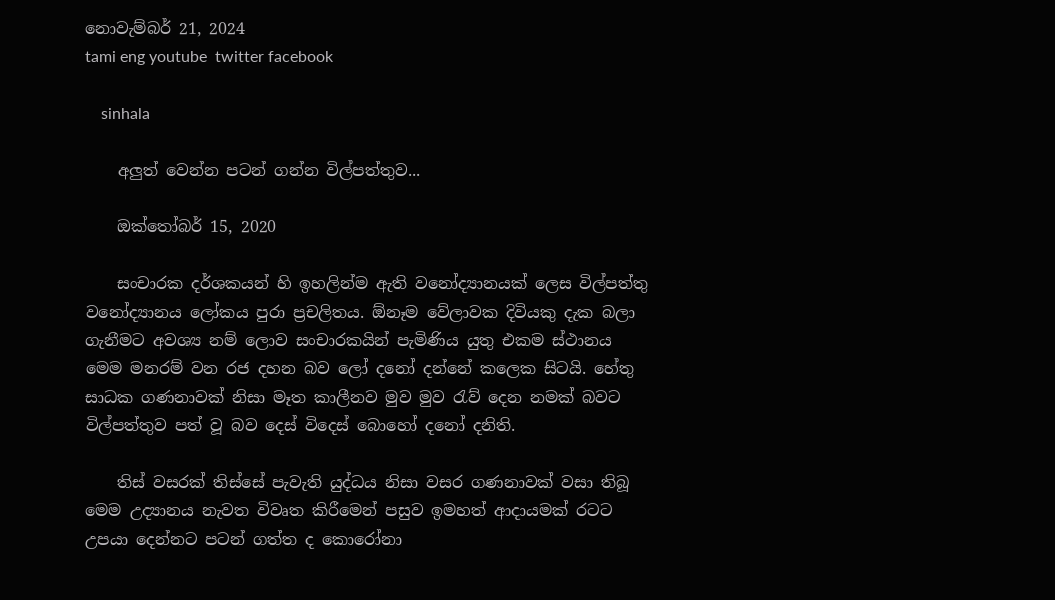නොවැම්බර් 21, 2024
tami eng youtube  twitter facebook

    sinhala

    අලුත් වෙන්න පටන් ගන්න විල්පත්තුව...

    ඔක්තෝබර් 15, 2020

    සංචාරක දර්ශකයන් හි ඉහලින්ම ඇති වනෝද්‍යානයක් ලෙස විල්පත්තු වනෝද්‍යානය ලෝකය පුරා ප්‍රචලිතය. ඕනෑම වේලාවක දිවියකු දැක බලා ගැනීමට අවශ්‍ය නම් ලොව සංචාරකයින් පැමිණිය යුතු එකම ස්ථානය මෙම මනරම් වන රජ දහන බව ලෝ දනෝ දන්නේ කලෙක සිටයි. හේතු සාධක ගණනාවක් නිසා මෑත කාලීනව මුව මුව රැව් දෙන නමක් බවට විල්පත්තුව පත් වූ බව දෙස් විදෙස් බොහෝ දනෝ දනිති.

    තිස් වසරක් තිස්සේ පැවැති යුද්ධය නිසා වසර ගණනාවක් වසා තිබූ මෙම උද්‍යානය නැවත විවෘත කිරීමෙන් පසුව ඉමහත් ආදායමක් රටට උපයා දෙන්නට පටන් ගත්ත ද කොරෝනා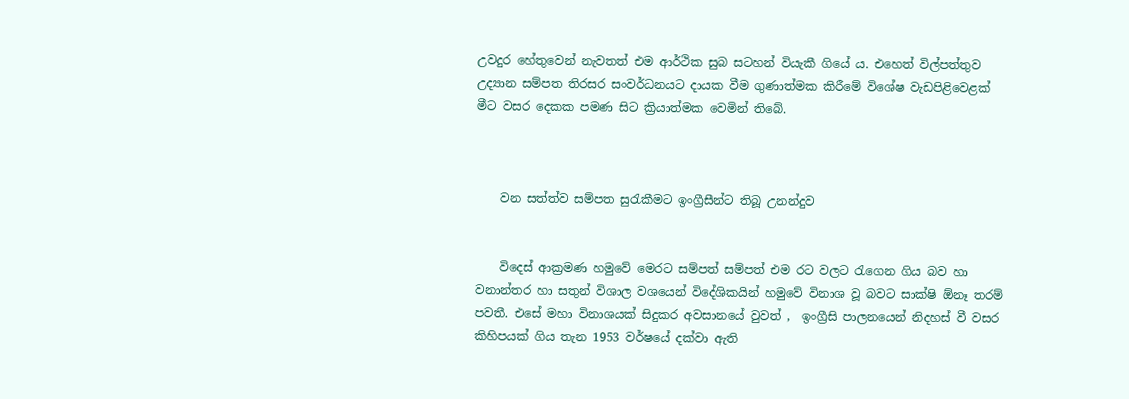උවදුර හේතුවෙන් නැවතත් එම ආර්ථික සුබ සටහන් වියැකී ගියේ ය. එහෙත් විල්පත්තුව උද්‍යාන සම්පත තිරසර සංවර්ධනයට දායක වීම ගුණාත්මක කිරීමේ විශේෂ වැඩපිළිවෙළක් මීට වසර දෙකක පමණ සිට ක්‍රියාත්මක වෙමින් තිබේ.



    වන සත්ත්ව සම්පත සුරැකීමට ඉංග්‍රීසීන්ට තිබූ උනන්දුව


    විදෙස් ආක්‍රමණ හමුවේ මෙරට සම්පත් සම්පත් එම රට වලට රැගෙන ගිය බව හා වනාන්තර හා සතුන් විශාල වශයෙන් විදේශිකයින් හමුවේ විනාශ වූ බවට සාක්ෂි ඕනෑ තරම් පවතී. එසේ මහා විනාශයක් සිදුකර අවසානයේ වුවත් ,  ඉංග්‍රීසි පාලනයෙන් නිදහස් වී වසර කිහිපයක් ගිය තැන 1953 වර්ෂයේ දක්වා ඇති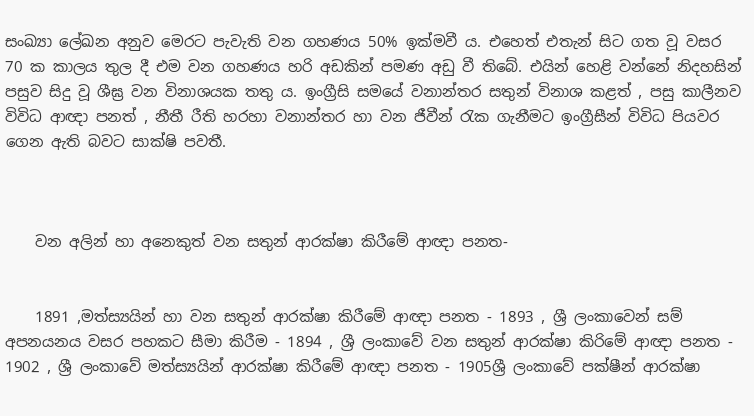සංඛ්‍යා ලේඛන අනුව මෙරට පැවැති වන ගහණය 50% ඉක්මවී ය. එහෙත් එතැන් සිට ගත වූ වසර 70 ක කාලය තුල දී එම වන ගහණය හරි අඩකින් පමණ අඩු වී තිබේ. එයින් හෙළි වන්නේ නිදහසින් පසුව සිදු වූ ශීඝ්‍ර වන විනාශයක තතු ය. ඉංග්‍රීසි සමයේ වනාන්තර සතුන් විනාශ කළත් , පසු කාලීනව විවිධ ආඥා පනත් , නීතී රීති හරහා වනාන්තර හා වන ජීවීන් රැක ගැනීමට ඉංග්‍රීසීන් විවිධ පියවර ගෙන ඇති බවට සාක්ෂි පවතී.



    වන අලින් හා අනෙකුත් වන සතුන් ආරක්ෂා කිරීමේ ආඥා පනත-


    1891 ,මත්ස්‍යයින් හා වන සතුන් ආරක්ෂා කිරීමේ ආඥා පනත - 1893 , ශ්‍රී ලංකාවෙන් සම් අපනයනය වසර පහකට සීමා කිරීම - 1894 , ශ්‍රී ලංකාවේ වන සතුන් ආරක්ෂා කිරිමේ ආඥා පනත - 1902 , ශ්‍රී ලංකාවේ මත්ස්‍යයින් ආරක්ෂා කිරීමේ ආඥා පනත - 1905ශ්‍රී ලංකාවේ පක්ෂීන් ආරක්ෂා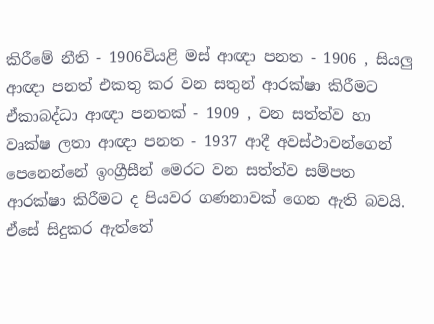කිරීමේ නීති - 1906වියළි මස් ආඥා පනත - 1906 , සියලු ආඥා පනත් එකතු කර වන සතුන් ආරක්ෂා කිරීමට ඒකාබද්ධා ආඥා පනතක් - 1909 , වන සත්ත්ව හා වෘක්ෂ ලතා ආඥා පනත - 1937 ආදී අවස්ථාවන්ගෙන් පෙනෙන්නේ ඉංග්‍රීසීන් මෙරට වන සත්ත්ව සම්පත ආරක්ෂා කිරීමට ද පියවර ගණනාවක් ගෙන ඇති බවයි. ඒසේ සිදුකර ඇත්තේ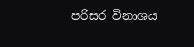පරිසර විනාශය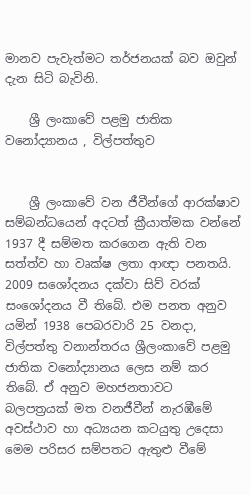මානව පැවැත්මට තර්ජනයක් බව ඔවුන් දැන සිටි බැවිනි.

    ශ්‍රී ලංකාවේ පළමු ජාතික වනෝද්‍යානය , විල්පත්තුව


    ශ්‍රී ලංකාවේ වන ජීවීන්ගේ ආරක්ෂාව සම්බන්ධයෙන් අදටත් ක්‍රීයාත්මක වන්නේ 1937 දී සම්මත කරගෙන ඇති වන සත්ත්ව හා වෘක්ෂ ලතා ආඥා පනතයි. 2009 සශෝදනය දක්වා සිව් වරක් සංශෝදනය වී තිබේ. එම පනත අනුව යමින් 1938 පෙබරවාරි 25 වනදා, විල්පත්තු වනාන්තරය ශ්‍රීලංකාවේ පළමු ජාතික වනෝද්‍යානය ලෙස නම් කර තිබේ. ඒ අනුව මහජනතාවට බලපත්‍රයක් මත වනජීවීන් නැරඹීමේ අවස්ථාව හා අධ්‍යයන කටයුතු උදෙසා මෙම පරිසර සම්පතට ඇතුළු වීමේ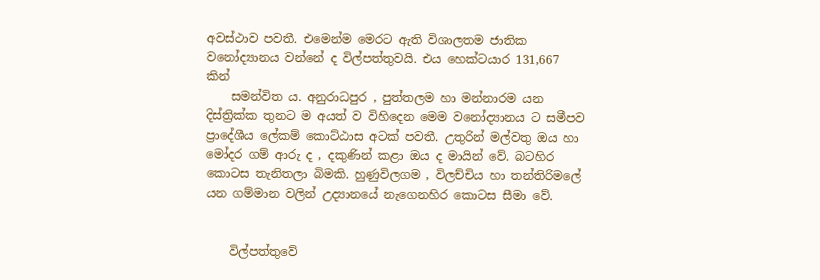අවස්ථාව පවතී. එමෙන්ම මෙරට ඇති විශාලතම ජාතික වනෝද්‍යානය වන්නේ ද විල්පත්තුවයි. එය හෙක්ටයාර 131,667 කින්
    සමන්විත ය. අනුරාධපුර , පුත්තලම හා මන්නාරම යන දිස්ත්‍රික්ක තුනට ම අයත් ව විහිදෙන මෙම වනෝද්‍යානය ට සමීපව ප්‍රාදේශීය ලේකම් කොට්ඨාස අටක් පවතී. උතුරින් මල්වතු ඔය හා මෝදර ගම් ආරු ද , දකුණින් කළා ඔය ද මායින් වේ. බටහිර කොටස තැනිතලා බිමකි. හුණුවිලගම , විලච්චිය හා තන්තිරිමලේ යන ගම්මාන වලින් උද්‍යානයේ නැගෙනහිර කොටස සීමා වේ.


    විල්පත්තුවේ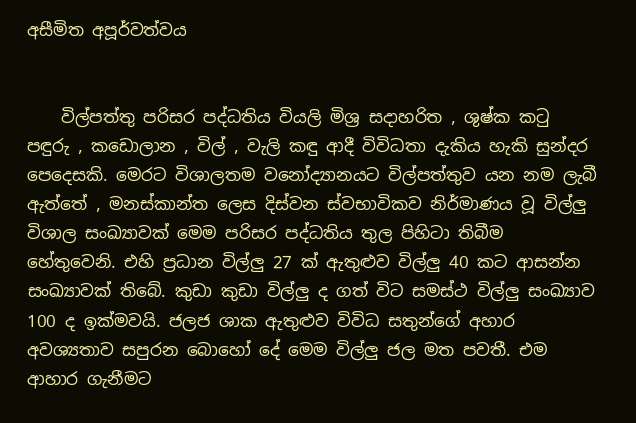අසීමිත අපූර්වත්වය


    විල්පත්තු පරිසර පද්ධතිය වියලි මිශ්‍ර සදාහරිත , ශුෂ්ක කටු පඳුරු , කඩොලාන , විල් , වැලි කඳු ආදී විවිධතා දැකිය හැකි සුන්දර පෙදෙසකි. මෙරට විශාලතම වනෝද්‍යානයට විල්පත්තුව යන නම ලැබී ඇත්තේ , මනස්කාන්ත ලෙස දිස්වන ස්වභාවිකව නිර්මාණය වූ විල්ලු විශාල සංඛ්‍යාවක් මෙම පරිසර පද්ධතිය තුල පිහිටා තිබීම හේතුවෙනි. එහි ප්‍රධාන විල්ලු 27 ක් ඇතුළුව විල්ලු 40 කට ආසන්න සංඛ්‍යාවක් තිබේ. කුඩා කුඩා විල්ලු ද ගත් විට සමස්ථ විල්ලු සංඛ්‍යාව 100 ද ඉක්මවයි. ජලජ ශාක ඇතුළුව විවිධ සතුන්ගේ අහාර අවශ්‍යතාව සපුරන බොහෝ දේ මෙම විල්ලු ජල මත පවතී. එම ආහාර ගැනීමට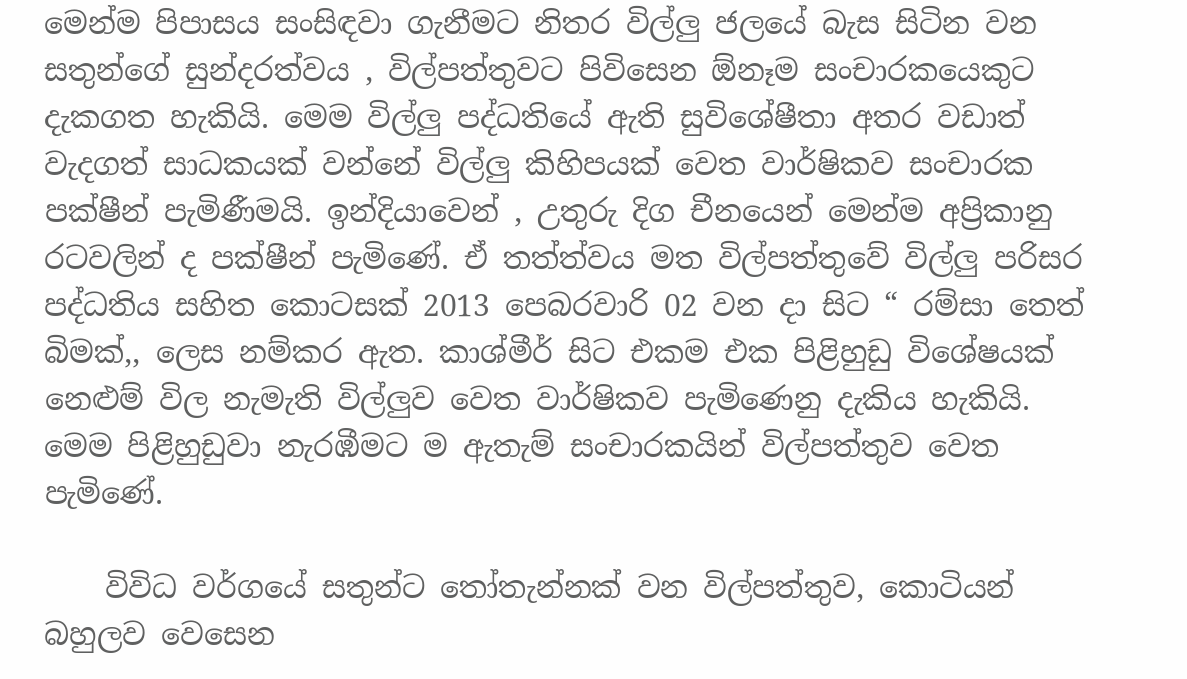මෙන්ම පිපාසය සංසිඳවා ගැනීමට නිතර විල්ලු ජලයේ බැස සිටින වන සතුන්ගේ සුන්දරත්වය , විල්පත්තුවට පිවිසෙන ඕනෑම සංචාරකයෙකුට දැකගත හැකියි. මෙම විල්ලු පද්ධතියේ ඇති සුවිශේෂීතා අතර වඩාත් වැදගත් සාධකයක් වන්නේ විල්ලු කිහිපයක් වෙත වාර්ෂිකව සංචාරක පක්ෂීන් පැමිණීමයි. ඉන්දියාවෙන් , උතුරු දිග චීනයෙන් මෙන්ම අප්‍රිකානු රටවලින් ද පක්ෂීන් පැමිණේ. ඒ තත්ත්වය මත විල්පත්තුවේ විල්ලු පරිසර පද්ධතිය සහිත කොටසක් 2013 පෙබරවාරි 02 වන දා සිට “ රම්සා තෙත් බිමක්,, ලෙස නම්කර ඇත. කාශ්මීර් සිට එකම එක පිළිහුඩු විශේෂයක් නෙළුම් විල නැමැති විල්ලුව වෙත වාර්ෂිකව පැමිණෙනු දැකිය හැකියි. මෙම පිළිහුඩුවා නැරඹීමට ම ඇතැම් සංචාරකයින් විල්පත්තුව වෙත පැමිණේ.

    විවිධ වර්ගයේ සතුන්ට තෝතැන්නක් වන විල්පත්තුව, කොටියන් බහුලව වෙසෙන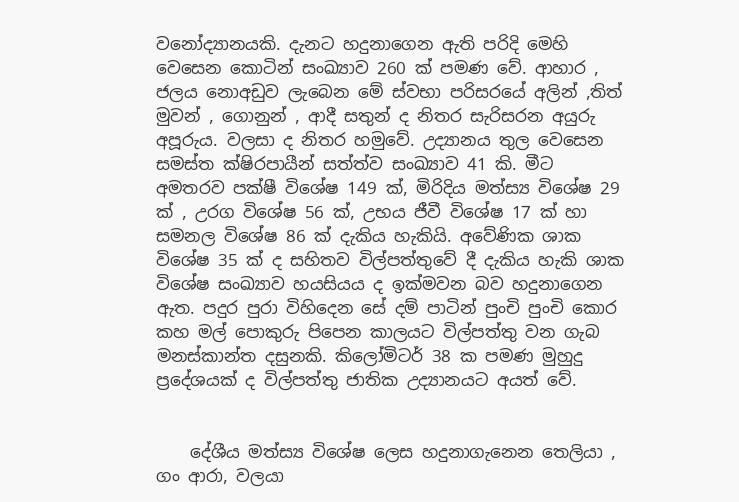වනෝද්‍යානයකි. දැනට හදුනාගෙන ඇති පරිදි මෙහි වෙසෙන කොටින් සංඛ්‍යාව 260 ක් පමණ වේ. ආහාර , ජලය නොඅඩුව ලැබෙන මේ ස්වභා පරිසරයේ අලින් ,තිත් මුවන් , ගොනුන් , ආදී සතුන් ද නිතර සැරිසරන අයුරු අපූරුය. වලසා ද නිතර හමුවේ. උද්‍යානය තුල වෙසෙන සමස්ත ක්ෂිරපායීන් සත්ත්ව සංඛ්‍යාව 41 කි. මීට අමතරව පක්ෂී විශේෂ 149 ක්, මිරිදිය මත්ස්‍ය විශේෂ 29 ක් , උරග විශේෂ 56 ක්, උභය ජීවී විශේෂ 17 ක් හා සමනල විශේෂ 86 ක් දැකිය හැකියි. අවේණික ශාක විශේෂ 35 ක් ද සහිතව විල්පත්තුවේ දී දැකිය හැකි ශාක විශේෂ සංඛ්‍යාව හයසියය ද ඉක්මවන බව හදුනාගෙන ඇත. පදුර පුරා විහිදෙන සේ දම් පාටින් පුංචි පුංචි කොර කහ මල් පොකුරු පිපෙන කාලයට විල්පත්තු වන ගැබ මනස්කාන්ත දසුනකි. කිලෝමිටර් 38 ක පමණ මුහුදු ප්‍රදේශයක් ද විල්පත්තු ජාතික උද්‍යානයට අයත් වේ.


    දේශීය මත්ස්‍ය විශේෂ ලෙස හදුනාගැනෙන තෙලියා , ගං ආරා, වලයා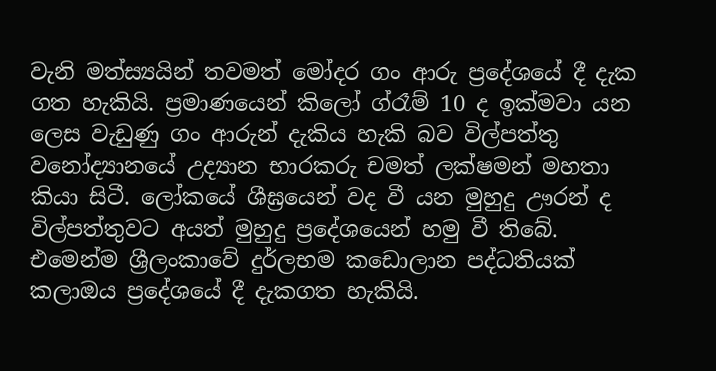වැනි මත්ස්‍යයින් තවමත් මෝදර ගං ආරු ප්‍රදේශයේ දී දැක ගත හැකියි. ප්‍රමාණයෙන් කිලෝ ග්රෑම් 10 ද ඉක්මවා යන ලෙස වැඩුණු ගං ආරුන් දැකිය හැකි බව විල්පත්තු වනෝද්‍යානයේ උද්‍යාන භාරකරු චමත් ලක්ෂමන් මහතා කියා සිටී. ලෝකයේ ශීඝ්‍රයෙන් වද වී යන මුහුදු ඌරන් ද විල්පත්තුවට අයත් මුහුදු ප්‍රදේශයෙන් හමු වී තිබේ. එමෙන්ම ශ්‍රීලංකාවේ දුර්ලභම කඩොලාන පද්ධතියක් කලාඔය ප්‍රදේශයේ දී දැකගත හැකියි.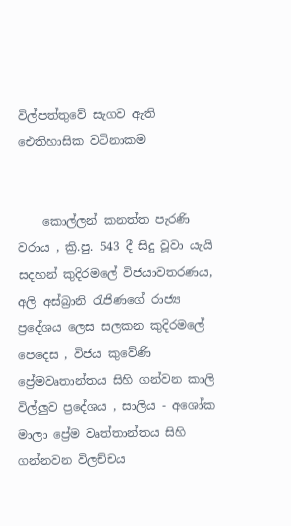විල්පත්තුවේ සැගව ඇති ඓතිහාසික වටිනාකම


    කොල්ලන් කනත්ත පැරණි වරාය , ක්‍රි.පු. 543 දී සිදු වූවා යැයි සදහන් කුදිරමලේ විජයාවතරණය, අලි අස්බ්‍රානි රැජිණගේ රාජ්‍ය ප්‍රදේශය ලෙස සලකන කුදිරමලේ පෙදෙස , විජය කුවේණි ප්‍රේමවෘතාන්තය සිහි ගන්වන කාලි විල්ලුව ප්‍රදේශය , සාලිය - අශෝක මාලා ප්‍රේම වෘත්තාන්තය සිහි ගන්නවන විලච්චය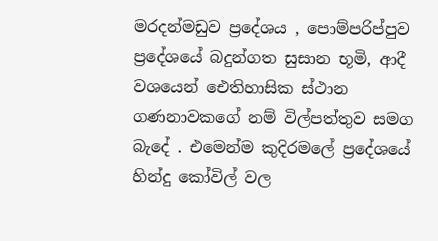මරදන්මඩුව ප්‍රදේශය , පොම්පරිප්පුව ප්‍රදේශයේ බදුන්ගත සුසාන භූමි, ආදී වශයෙන් ඓතිහාසික ස්ථාන ගණනාවකගේ නම් විල්පත්තුව සමග බැදේ . එමෙන්ම කුදිරමලේ ප්‍රදේශයේ  හින්දු කෝවිල් වල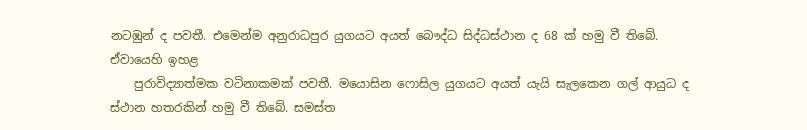නටඹුන් ද පවතී. එමෙන්ම අනුරාධපුර යුගයට අයත් බෞද්ධ සිද්ධස්ථාන ද 68 ක් හමු වී තිබේ. ඒවායෙහි ඉහළ
    පුරාවිද්‍යාත්මක වටිනාකමක් පවතී. මයොසින ෆොසිල යුගයට අයත් යැයි සැලකෙන ගල් ආයුධ ද ස්ථාන හතරකින් හමු වී තිබේ. සමස්ත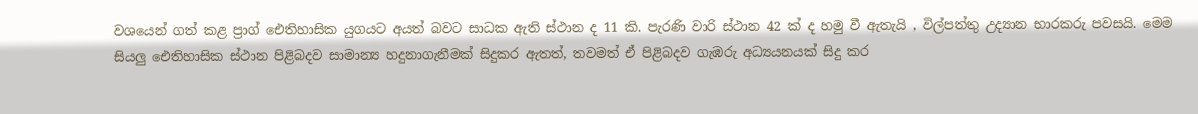වශයෙන් ගත් කළ ප්‍රාග් ඓතිහාසික යුගයට අයත් බවට සාධක ඇති ස්ථාන ද 11 කි. පැරණි වාරි ස්ථාන 42 ක් ද හමු වී ඇතැයි , විල්පත්තු උද්‍යාන භාරකරු පවසයි. මෙම සියලු ඓතිහාසික ස්ථාන පිළිබදව සාමාන්‍ය හදුනාගැනීමක් සිදුකර ඇතත්, තවමත් ඒ පිළිබදව ගැඹරු අධ්‍යයනයක් සිදු කර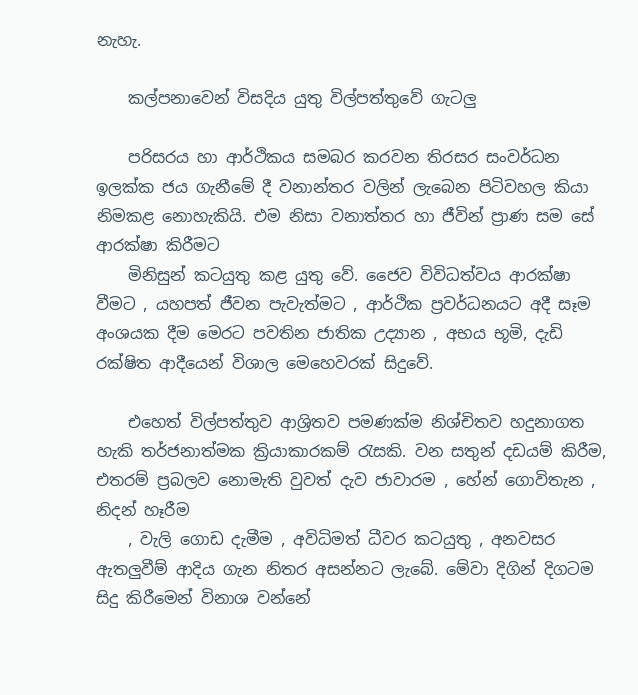නැහැ.

    කල්පනාවෙන් විසදිය යුතු විල්පත්තුවේ ගැටලු

    පරිසරය හා ආර්ථිකය සමබර කරවන තිරසර සංවර්ධන ඉලක්ක ජය ගැනීමේ දී වනාන්තර වලින් ලැබෙන පිටිවහල කියා නිමකළ නොහැකියි. එම නිසා වනාත්තර හා ජීවින් ප්‍රාණ සම සේ ආරක්ෂා කිරීමට
    මිනිසුන් කටයුතු කළ යුතු වේ. ජෛව විවිධත්වය ආරක්ෂා වීමට , යහපත් ජීවන පැවැත්මට , ආර්ථික ප්‍රවර්ධනයට අදී සෑම අංශයක දීම මෙරට පවතින ජාතික උද්‍යාන , අභය භූමි, දැඩි රක්ෂිත ආදීයෙන් විශාල මෙහෙවරක් සිදුවේ.

    එහෙත් විල්පත්තුව ආශ්‍රිතව පමණක්ම නිශ්චිතව හදුනාගත හැකි තර්ජනාත්මක ක්‍රියාකාරකම් රැසකි. වන සතුන් දඩයම් කිරීම, එතරම් ප්‍රබලව නොමැති වුවත් දැව ජාවාරම , හේන් ගොවිතැන , නිදන් හෑරීම
    , වැලි ගොඩ දැමීම , අවිධිමත් ධීවර කටයුතු , අනවසර ඇතලුවීම් ආදිය ගැන නිතර අසන්නට ලැබේ. මේවා දිගින් දිගටම සිදු කිරීමෙන් විනාශ වන්නේ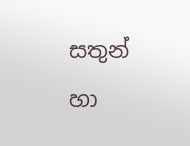සතුන් හා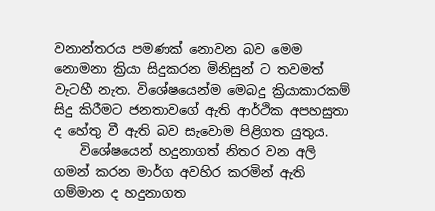වනාන්තරය පමණක් නොවන බව මෙම නොමනා ක්‍රියා සිදුකරන මිනිසුන් ට තවමත් වැටහී නැත. විශේෂයෙන්ම මෙබදු ක්‍රියාකාරකම් සිදු කිරීමට ජනතාවගේ ඇති ආර්ථික අපහසුතා ද හේතු වී ඇති බව සැවොම පිළිගත යුතුය.
    විශේෂයෙන් හදුනාගත් නිතර වන අලි ගමන් කරන මාර්ග අවහිර කරමින් ඇති ගම්මාන ද හදුනාගත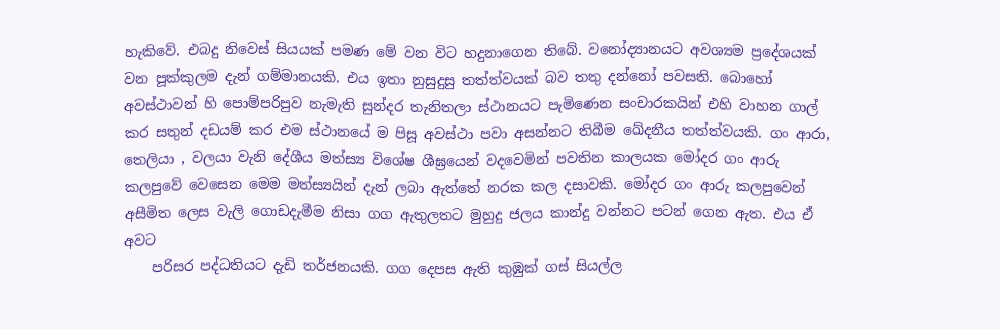හැකිවේ. එබදු නිවෙස් සියයක් පමණ මේ වන විට හදුනාගෙන තිබේ. වනෝද්‍යානයට අවශ්‍යම ප්‍රදේශයක් වන පූක්කුලම දැන් ගම්මානයකි. එය ඉතා නුසුදුසු තත්ත්වයක් බව තතු දන්නෝ පවසති. බොහෝ අවස්ථාවන් හි පොම්පරිපුව නැමැති සුන්දර තැනිතලා ස්ථානයට පැමිණෙන සංචාරකයින් එහි වාහන ගාල් කර සතුන් දඩයම් කර එම ස්ථානයේ ම පිසූ අවස්ථා පවා අසන්නට තිබීම ඛේදනීය තත්ත්වයකි. ගං ආරා, තෙලියා , වලයා වැනි දේශීය මත්ස්‍ය විශේෂ ශීඝ්‍රයෙන් වදවෙමින් පවතින කාලයක මෝදර ගං ආරු කලපුවේ වෙසෙන මෙම මත්ස්‍යයින් දැන් ලබා ඇත්තේ නරක කල දසාවකි. මෝදර ගං ආරු කලපුවෙන් අසීමිත ලෙස වැලි ගොඩදැමීම නිසා ගග ඇතුලතට මුහුදු ජලය කාන්දු වන්නට පටන් ගෙන ඇත. එය ඒ අවට
    පරිසර පද්ධතියට දැඩි තර්ජනයකි. ගග දෙපස ඇති කුඹුක් ගස් සියල්ල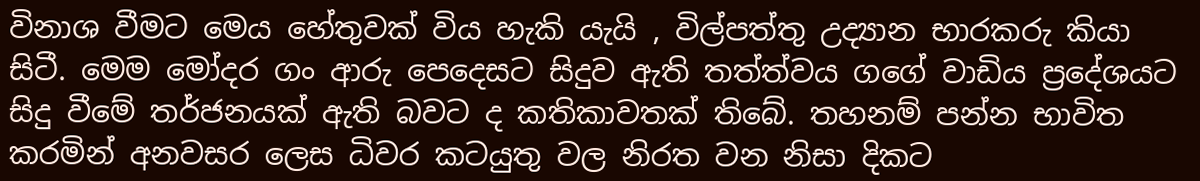විනාශ වීමට මෙය හේතුවක් විය හැකි යැයි , විල්පත්තු උද්‍යාන භාරකරු කියා සිටී. මෙම මෝදර ගං ආරු පෙදෙසට සිදුව ඇති තත්ත්වය ගගේ වාඩිය ප්‍රදේශයට සිදු වීමේ තර්ජනයක් ඇති බවට ද කතිකාවතක් තිබේ. තහනම් පන්න භාවිත කරමින් අනවසර ලෙස ධිවර කටයුතු වල නිරත වන නිසා දිකට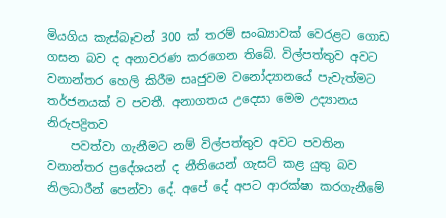මියගිය කැස්බෑවන් 300 ක් තරම් සංඛ්‍යාවක් වෙරළට ගොඩ ගසන බව ද අනාවරණ කරගෙන තිබේ. විල්පත්තුව අවට වනාන්තර හෙලි කිරීම සෘජුවම වනෝද්‍යානයේ පැවැත්මට තර්ජනයක් ව පවතී. අනාගතය උදෙසා මෙම උද්‍යානය නිරුපද්‍රිතව
    පවත්වා ගැනීමට නම් විල්පත්තුව අවට පවතින වනාන්තර ප්‍රදේශයන් ද නීතියෙන් ගැසට් කළ යුතු බව නිලධාරීන් පෙන්වා දේ. අපේ දේ අපට ආරක්ෂා කරගැනීමේ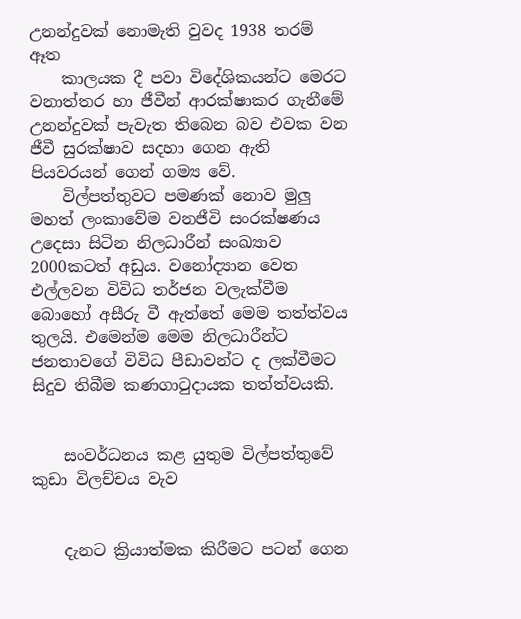උනන්දුවක් නොමැති වුවද 1938 තරම් ඈත
    කාලයක දී පවා විදේශිකයන්ට මෙරට වනාත්තර හා ජීවීන් ආරක්ෂාකර ගැනීමේ උනන්දුවක් පැවැත තිබෙන බව එවක වන ජීවී සුරක්ෂාව සදහා ගෙන ඇති පියවරයන් ගෙන් ගම්‍ය වේ.
    විල්පත්තුවට පමණක් නොව මුලු මහත් ලංකාවේම වනජීවි සංරක්ෂණය උදෙසා සිටින නිලධාරීන් සංඛ්‍යාව 2000කටත් අඩුය. වනෝද්‍යාන වෙත එල්ලවන විවිධ තර්ජන වලැක්වීම බොහෝ අසීරු වී ඇත්තේ මෙම තත්ත්වය තුලයි. එමෙන්ම මෙම නිලධාරීන්ට ජනතාවගේ විවිධ පීඩාවන්ට ද ලක්වීමට සිදුව තිබීම කණගාටුදායක තත්ත්වයකි.


    සංවර්ධනය කළ යුතුම විල්පත්තුවේ කුඩා විලච්චය වැව


    දැනට ක්‍රියාත්මක කිරීමට පටන් ගෙන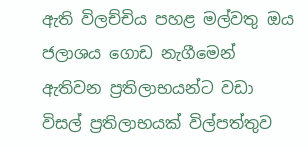ඇති විලච්චිය පහළ මල්වතු ඔය ජලාශය ගොඩ නැගීමෙන් ඇතිවන ප්‍රතිලාභයන්ට වඩා විසල් ප්‍රතිලාභයක් විල්පත්තුව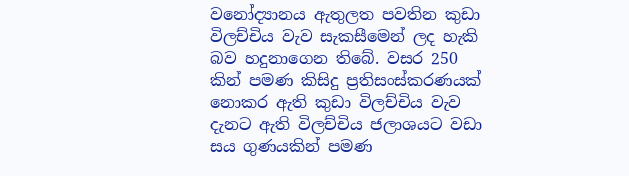වනෝද්‍යානය ඇතුලත පවතින කුඩා විලච්චිය වැව සැකසීමෙන් ලද හැකි බව හදුනාගෙන තිබේ. වසර 250 කින් පමණ කිසිදු ප්‍රතිසංස්කරණයක් නොකර ඇති කුඩා විලච්චිය වැව දැනට ඇති විලච්චිය ජලාශයට වඩා සය ගුණයකින් පමණ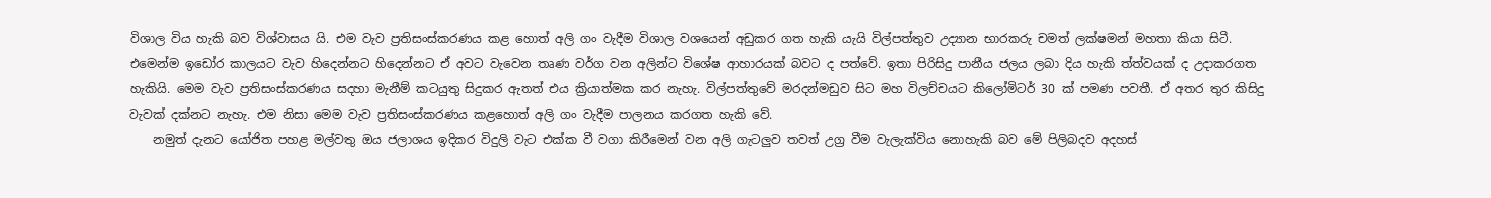විශාල විය හැකි බව විශ්වාසය යි. එම වැව ප්‍රතිසංස්කරණය කළ හොත් අලි ගං වැදීම විශාල වශයෙන් අඩුකර ගත හැකි යැයි විල්පත්තුව උද්‍යාන භාරකරු චමත් ලක්ෂමන් මහතා කියා සිටී. එමෙන්ම ඉඩෝර කාලයට වැව හිදෙන්නට හිදෙන්නට ඒ අවට වැවෙන තෘණ වර්ග වන අලින්ට විශේෂ ආහාරයක් බවට ද පත්වේ. ඉතා පිරිසිදු පානීය ජලය ලබා දිය හැකි ත්ත්වයක් ද උදාකරගත හැකියි. මෙම වැව ප්‍රතිසංස්කරණය සදහා මැනීම් කටයුතු සිදුකර ඇතත් එය ක්‍රියාත්මක කර නැහැ. විල්පත්තුවේ මරදන්මඩුව සිට මහ විලච්චයට කිලෝමිටර් 30 ක් පමණ පවතී. ඒ අතර තුර කිසිදු වැවක් දක්නට නැහැ. එම නිසා මෙම වැව ප්‍රතිසංස්කරණය කළහොත් අලි ගං වැදීම පාලනය කරගත හැකි වේ.
    නමුත් දැනට යෝජිත පහළ මල්වතු ඔය ජලාශය ඉදිකර විදුලි වැට එක්ක වී වගා කිරීමෙන් වන අලි ගැටලුව තවත් උග්‍ර වීම වැලැක්විය නොහැකි බව මේ පිලිබදව අදහස්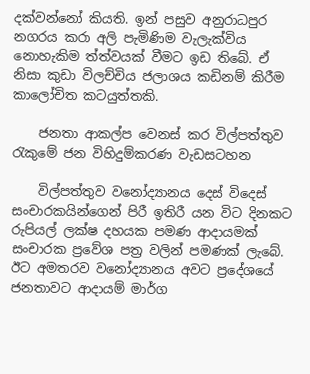දක්වන්නෝ කියති. ඉන් පසුව අනුරාධපුර නගරය කරා අලි පැමිණිම වැලැක්විය නොහැකිම ත්ත්වයක් වීමට ඉඩ තිබේ. ඒ නිසා කුඩා විලච්චිය ජලාශය කඩිනම් කිරීම කාලෝචිත කටයුත්තකි.

    ජනතා ආකල්ප වෙනස් කර විල්පත්තුව රැකුමේ ජන විහිදුම්කරණ වැඩසටහන

    විල්පත්තුව වනෝද්‍යානය දෙස් විදෙස් සංචාරකයින්ගෙන් පිරී ඉතිරී යන විට දිනකට රුපියල් ලක්ෂ දහයක පමණ ආදායමක් සංචාරක ප්‍රවේශ පත්‍ර වලින් පමණක් ලැබේ. ඊට අමතරව වනෝද්‍යානය අවට ප්‍රදේශයේ ජනතාවට ආදායම් මාර්ග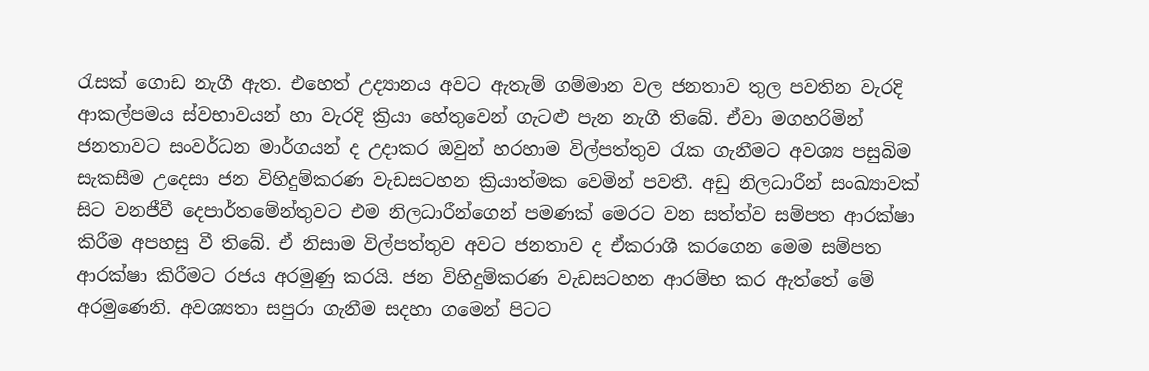රැසක් ගොඩ නැගී ඇත. එහෙත් උද්‍යානය අවට ඇතැම් ගම්මාන වල ජනතාව තුල පවතින වැරදි ආකල්පමය ස්වභාවයන් හා වැරදි ක්‍රියා හේතුවෙන් ගැටළු පැන නැගී තිබේ. ඒවා මගහරිමින් ජනතාවට සංවර්ධන මාර්ගයන් ද උදාකර ඔවුන් හරහාම විල්පත්තුව රැක ගැනීමට අවශ්‍ය පසුබිම සැකසීම උදෙසා ජන විහිදුම්කරණ වැඩසටහන ක්‍රියාත්මක වෙමින් පවතී. අඩු නිලධාරීන් සංඛ්‍යාවක් සිට වනජීවී දෙපාර්තමේන්තුවට එම නිලධාරීන්ගෙන් පමණක් මෙරට වන සත්ත්ව සම්පත ආරක්ෂා කිරීම අපහසු වී තිබේ. ඒ නිසාම විල්පත්තුව අවට ජනතාව ද ඒකරාශී කරගෙන මෙම සම්පත ආරක්ෂා කිරීමට රජය අරමුණු කරයි. ජන විහිදුම්කරණ වැඩසටහන ආරම්භ කර ඇත්තේ මේ අරමු‍ණෙනි. අවශ්‍යතා සපුරා ගැනීම සදහා ගමෙන් පිටට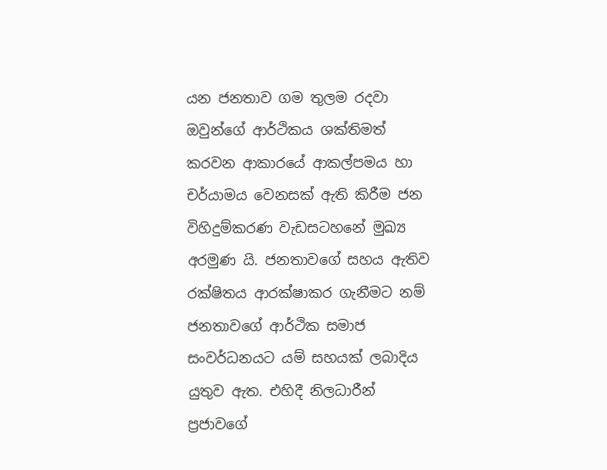යන ජනතාව ගම තුලම රදවා ඔවුන්ගේ ආර්ථිකය ශක්තිමත් කරවන ආකාරයේ ආකල්පමය හා චර්යාමය වෙනසක් ඇති කිරීම ජන විහිදුම්කරණ වැඩසටහනේ මුඛ්‍ය අරමුණ යි. ජනතාවගේ සහය ඇතිව රක්ෂිතය ආරක්ෂාකර ගැනීමට නම් ජනතාවගේ ආර්ථික සමාජ සංවර්ධනයට යම් සහයක් ලබාදිය යුතුව ඇත. එහිදී නිලධාරීන් ප්‍රජාවගේ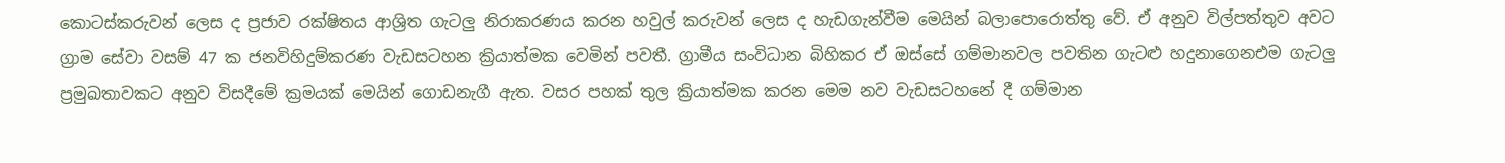කොටස්කරුවන් ලෙස ද ප්‍රජාව රක්ෂිතය ආශ්‍රිත ගැටලු නිරාකරණය කරන හවුල් කරුවන් ලෙස ද හැඩගැන්වීම මෙයින් බලාපොරොත්තු වේ. ඒ අනුව විල්පත්තුව අවට ග්‍රාම සේවා වසම් 47 ක ජනවිහිදුම්කරණ වැඩසටහන ක්‍රියාත්මක වෙමින් පවතී. ග්‍රාමීය සංවිධාන බිහිකර ඒ ඔස්සේ ගම්මානවල පවතින ගැටළු හදුනාගෙනඑම ගැටලු ප්‍රමුඛතාවකට අනුව විසදීමේ ක්‍රමයක් මෙයින් ගොඩනැගී ඇත. වසර පහක් තුල ක්‍රියාත්මක කරන මෙම නව වැඩසටහනේ දී ගම්මාන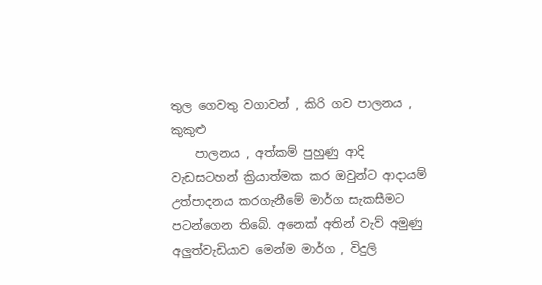තුල ගෙවතු වගාවන් , කිරි ගව පාලනය , කුකුළු
    පාලනය , අත්කම් පුහුණු ආදි වැඩසටහන් ක්‍රියාත්මක කර ඔවුන්ට ආදායම් උත්පාදනය කරගැනීමේ මාර්ග සැකසීමට පටන්ගෙන තිබේ. අනෙක් අතින් වැව් අමුණු අලුත්වැඩියාව මෙන්ම මාර්ග , විදුලි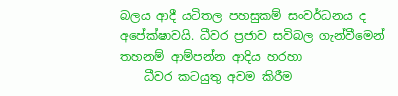බලය ආදී යටිතල පහසුකම් සංවර්ධනය ද අපේක්ෂාවයි. ධීවර ප්‍රජාව සවිබල ගැන්වීමෙන් තහනම් ආම්පන්න ආදිය හරහා
    ධීවර කටයුතු අවම කිරීම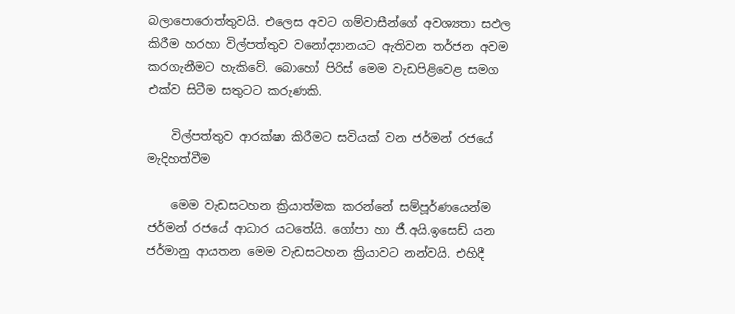බලාපොරොත්තුවයි. එලෙස අවට ගම්වාසීන්ගේ අවශ්‍යතා සඵල කිරීම හරහා විල්පත්තුව වනෝද්‍යානයට ඇතිවන තර්ජන අවම කරගැනීමට හැකිවේ. බොහෝ පිරිස් මෙම වැඩපිළිවෙළ සමග එක්ව සිටීම සතුටට කරුණකි.

    විල්පත්තුව ආරක්ෂා කිරීමට සවියක් වන ජර්මන් රජයේ මැදිහත්වීම

    මෙම වැඩසටහන ක්‍රියාත්මක කරන්නේ සම්පූර්ණයෙන්ම ජර්මන් රජයේ ආධාර යටතේයි. ගෝපා හා ජී.අයි.ඉසෙඩ් යන ජර්මානු ආයතන මෙම වැඩසටහන ක්‍රියාවට නන්වයි. එහිදී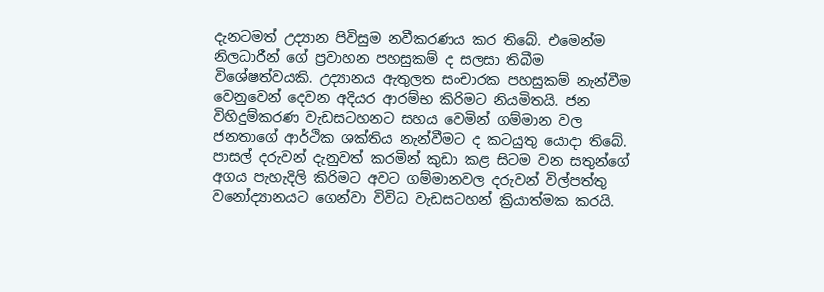දැනටමත් උද්‍යාන පිවිසුම නවීකරණය කර තිබේ. එමෙන්ම නිලධාරීන් ගේ ප්‍රවාහන පහසුකම් ද සලසා තිබීම විශේෂත්වයකි. උද්‍යානය ඇතුලත සංචාරක පහසුකම් නැන්වීම වෙනුවෙන් දෙවන අදියර ආරම්භ කිරිමට නියමිතයි. ජන විහිදුම්කරණ වැඩසටහනට සහය වෙමින් ගම්මාන වල ජනතාගේ ආර්ථික ශක්තිය නැන්වීමට ද කටයුතු යොදා තිබේ. පාසල් දරුවන් දැනුවත් කරමින් කුඩා කළ සිටම වන සතුන්ගේ අගය පැහැදිලි කිරිමට අවට ගම්මානවල දරුවන් විල්පත්තු වනෝද්‍යානයට ගෙන්වා විවිධ වැඩසටහන් ක්‍රියාත්මක කරයි.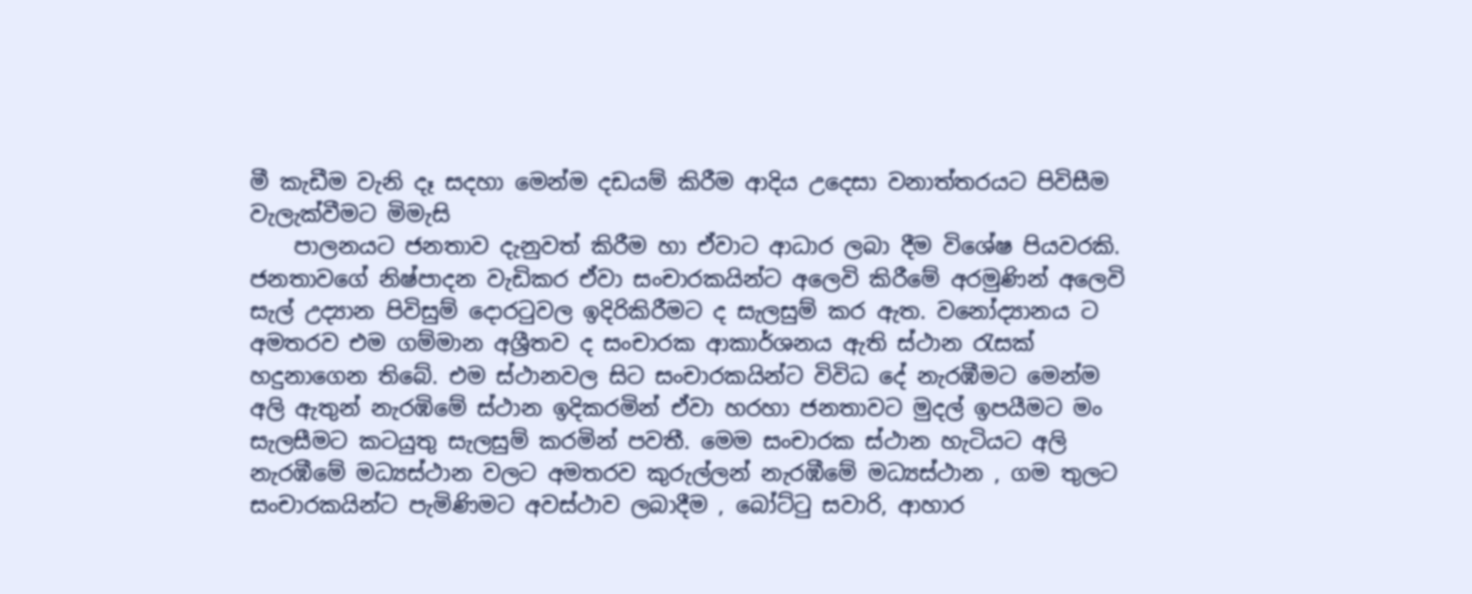මී කැඩීම වැනි දෑ සදහා මෙන්ම දඩයම් කිරීම ආදිය උදෙසා වනාත්තරයට පිවිසීම වැලැක්වීමට මිමැසි
    පාලනයට ජනතාව දැනුවත් කිරීම හා ඒවාට ආධාර ලබා දීම විශේෂ පියවරකි. ජනතාවගේ නිෂ්පාදන වැඩිකර ඒවා සංචාරකයින්ට අලෙවි කිරීමේ අරමුණින් අලෙවි සැල් උද්‍යාන පිවිසුම් දොරටුවල ඉදිරිකිරීමට ද සැලසුම් කර ඇත. වනෝද්‍යානය ට අමතරව එම ගම්මාන අශ්‍රීතව ද සංචාරක ආකාර්ශනය ඇති ස්ථාන රැසක් හදුනාගෙන තිබේ. එම ස්ථානවල සිට සංචාරකයින්ට විවිධ දේ නැරඹීමට මෙන්ම අලි ඇතුන් නැරඹිමේ ස්ථාන ඉදිකරමින් ඒවා හරහා ජනතාවට මුදල් ඉපයීමට මං සැලසීමට කටයුතු සැලසුම් කරමින් පවතී. මෙම සංචාරක ස්ථාන හැටියට අලි නැරඹීමේ මධ්‍යස්ථාන වලට අමතරව කුරුල්ලන් නැරඹීමේ මධ්‍යස්ථාන , ගම තුලට සංචාරකයින්ට පැමිණිමට අවස්ථාව ලබාදීම , බෝට්ටු සවාරි, ආහාර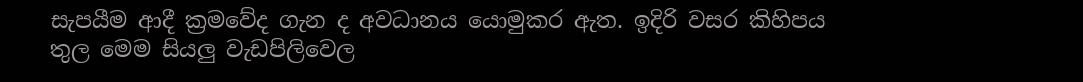සැපයීම ආදී ක්‍රමවේද ගැන ද අවධානය යොමුකර ඇත. ඉදිරි වසර කිහිපය තුල මෙම සියලු වැඩපිලිවෙල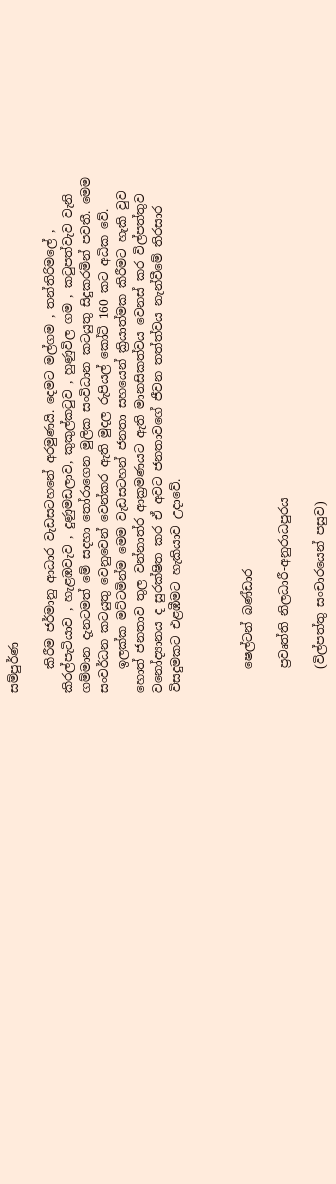සම්පුර්ණ

    කිරීම ජර්මානු ආධාර වැඩසටහනේ අරමුණයි. දෙමට මල්ගම , තන්තිරිමලේ , කිරල්පැටියාව , හැළඹවැව , දුණුමඩලාව, කුකුල්කටුව , හුණුවිල ගම , කටුපත්වැව වැනි ගම්මාන දැනටමත් මේ සදහා තෝරාගෙන මුලික සංවිධාන කටයුතු සිදුකරමින් පවතී. මෙම සංවර්ධන කටයුතු වෙනුවෙන් වෙන්කර ඇති මුදල රුපියල් කෝටි 160 කට අධික වේ.
    ඉලක්ක මට්ටමින්ම මෙම වැඩසටහන් ජනතා සහයෙන් ක්‍රියාත්මක කිරීමට හැකි වුව හොත් ජනතාව තුල වන්නාත්ර ආක්‍රමණයට ඇති මානසිකත්වය වෙනස් කර විල්පත්තුව වනෝද්‍යානය ද සුරක්ෂිත කර ඒ අවට ජනතාවගේ ජීවන තත්ත්වය නැන්වීමේ තිරසාර විසදුමකට එළඹීමට හැකියාව උදාවේ.



    ෂෙල්ටන් බණ්ඩාර

    ප්‍රවෘත්ති නිලධාරී-අනුරාධපුරය

    (විල්පත්තු සංචාරයෙන් පසුව)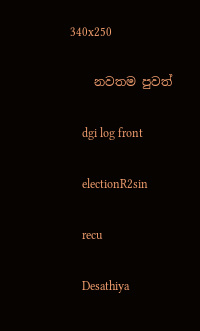340x250

    නවතම පුවත්

    dgi log front

    electionR2sin

    recu

    Desathiya